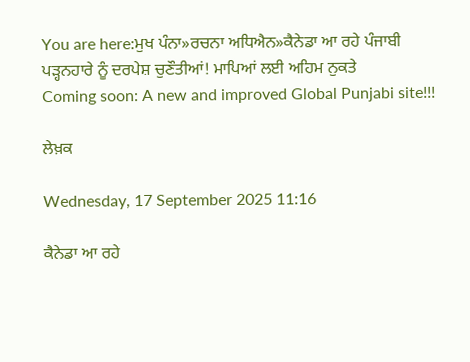You are here:ਮੁਖ ਪੰਨਾ»ਰਚਨਾ ਅਧਿਐਨ»ਕੈਨੇਡਾ ਆ ਰਹੇ ਪੰਜਾਬੀ ਪੜ੍ਹਨਹਾਰੇ ਨੂੰ ਦਰਪੇਸ਼ ਚੁਣੌਤੀਆਂ! ਮਾਪਿਆਂ ਲਈ ਅਹਿਮ ਨੁਕਤੇ
Coming soon: A new and improved Global Punjabi site!!!

ਲੇਖ਼ਕ

Wednesday, 17 September 2025 11:16

ਕੈਨੇਡਾ ਆ ਰਹੇ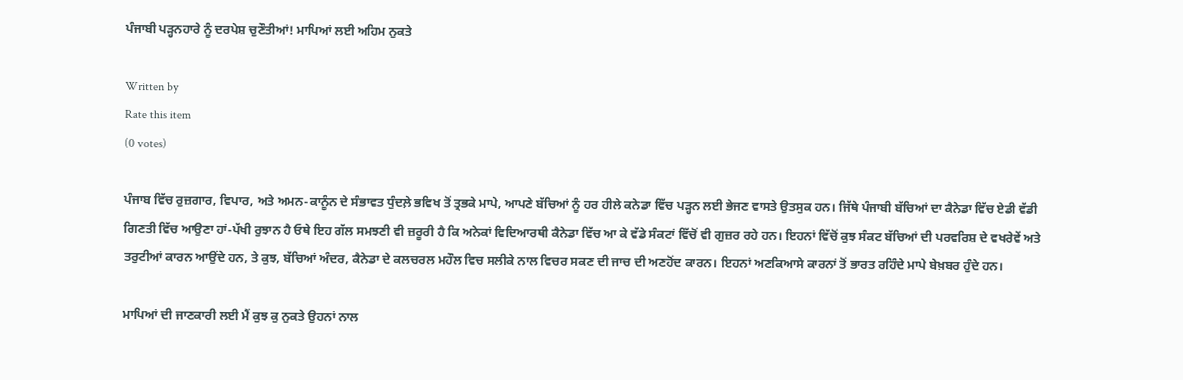ਪੰਜਾਬੀ ਪੜ੍ਹਨਹਾਰੇ ਨੂੰ ਦਰਪੇਸ਼ ਚੁਣੌਤੀਆਂ! ਮਾਪਿਆਂ ਲਈ ਅਹਿਮ ਨੁਕਤੇ

Written by
Rate this item
(0 votes)

ਪੰਜਾਬ ਵਿੱਚ ਰੁਜ਼ਗਾਰ, ਵਿਪਾਰ, ਅਤੇ ਅਮਨ-ਕਾਨੂੰਨ ਦੇ ਸੰਭਾਵਤ ਧੁੰਦਲ਼ੇ ਭਵਿਖ ਤੋਂ ਤ੍ਰਭਕੇ ਮਾਪੇ, ਆਪਣੇ ਬੱਚਿਆਂ ਨੂੰ ਹਰ ਹੀਲੇ ਕਨੇਡਾ ਵਿੱਚ ਪੜ੍ਹਨ ਲਈ ਭੇਜਣ ਵਾਸਤੇ ਉਤਸੁਕ ਹਨ। ਜਿੱਥੇ ਪੰਜਾਬੀ ਬੱਚਿਆਂ ਦਾ ਕੈਨੇਡਾ ਵਿੱਚ ਏਡੀ ਵੱਡੀ ਗਿਣਤੀ ਵਿੱਚ ਆਉਣਾ ਹਾਂ-ਪੱਖੀ ਰੁਝਾਨ ਹੈ ਓਥੇ ਇਹ ਗੱਲ ਸਮਝਣੀ ਵੀ ਜ਼ਰੂਰੀ ਹੈ ਕਿ ਅਨੇਕਾਂ ਵਿਦਿਆਰਥੀ ਕੈਨੇਡਾ ਵਿੱਚ ਆ ਕੇ ਵੱਡੇ ਸੰਕਟਾਂ ਵਿੱਚੋਂ ਵੀ ਗੁਜ਼ਰ ਰਹੇ ਹਨ। ਇਹਨਾਂ ਵਿੱਚੋਂ ਕੁਝ ਸੰਕਟ ਬੱਚਿਆਂ ਦੀ ਪਰਵਰਿਸ਼ ਦੇ ਵਖਰੇਵੇਂ ਅਤੇ ਤਰੁਟੀਆਂ ਕਾਰਨ ਆਉਂਦੇ ਹਨ, ਤੇ ਕੁਝ, ਬੱਚਿਆਂ ਅੰਦਰ, ਕੈਨੇਡਾ ਦੇ ਕਲਚਰਲ ਮਹੌਲ ਵਿਚ ਸਲੀਕੇ ਨਾਲ ਵਿਚਰ ਸਕਣ ਦੀ ਜਾਚ ਦੀ ਅਣਹੋਂਦ ਕਾਰਨ। ਇਹਨਾਂ ਅਣਕਿਆਸੇ ਕਾਰਨਾਂ ਤੋਂ ਭਾਰਤ ਰਹਿੰਦੇ ਮਾਪੇ ਬੇਖ਼ਬਰ ਹੁੰਦੇ ਹਨ।

ਮਾਪਿਆਂ ਦੀ ਜਾਣਕਾਰੀ ਲਈ ਮੈਂ ਕੁਝ ਕੁ ਨੁਕਤੇ ਉਹਨਾਂ ਨਾਲ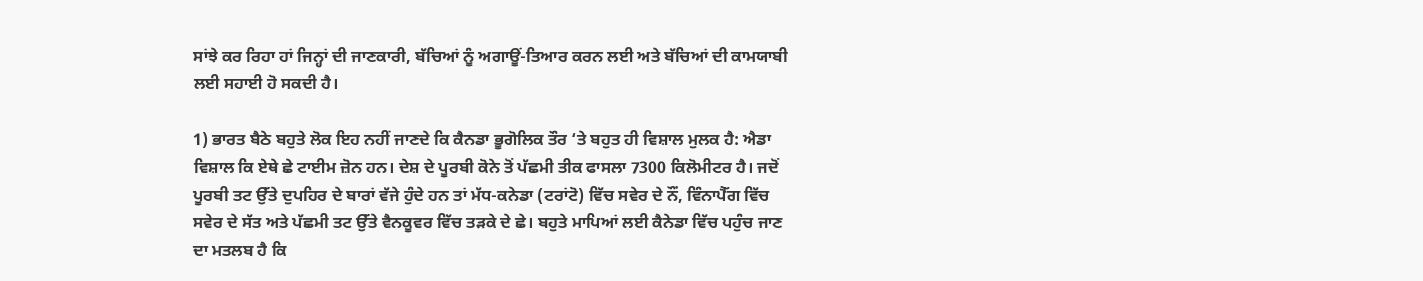ਸਾਂਝੇ ਕਰ ਰਿਹਾ ਹਾਂ ਜਿਨ੍ਹਾਂ ਦੀ ਜਾਣਕਾਰੀ, ਬੱਚਿਆਂ ਨੂੰ ਅਗਾਊਂ-ਤਿਆਰ ਕਰਨ ਲਈ ਅਤੇ ਬੱਚਿਆਂ ਦੀ ਕਾਮਯਾਬੀ ਲਈ ਸਹਾਈ ਹੋ ਸਕਦੀ ਹੈ।

1) ਭਾਰਤ ਬੈਠੇ ਬਹੁਤੇ ਲੋਕ ਇਹ ਨਹੀਂ ਜਾਣਦੇ ਕਿ ਕੈਨਡਾ ਭੂਗੋਲਿਕ ਤੌਰ ‘ਤੇ ਬਹੁਤ ਹੀ ਵਿਸ਼ਾਲ ਮੁਲਕ ਹੈ: ਐਡਾ ਵਿਸ਼ਾਲ ਕਿ ਏਥੇ ਛੇ ਟਾਈਮ ਜ਼ੋਨ ਹਨ। ਦੇਸ਼ ਦੇ ਪੂਰਬੀ ਕੋਨੇ ਤੋਂ ਪੱਛਮੀ ਤੀਕ ਫਾਸਲਾ 7300 ਕਿਲੋਮੀਟਰ ਹੈ। ਜਦੋਂ ਪੂਰਬੀ ਤਟ ਉੱਤੇ ਦੁਪਹਿਰ ਦੇ ਬਾਰਾਂ ਵੱਜੇ ਹੁੰਦੇ ਹਨ ਤਾਂ ਮੱਧ-ਕਨੇਡਾ (ਟਰਾਂਟੋ) ਵਿੱਚ ਸਵੇਰ ਦੇ ਨੌਂ, ਵਿੰਨਾਪੈੱਗ ਵਿੱਚ ਸਵੇਰ ਦੇ ਸੱਤ ਅਤੇ ਪੱਛਮੀ ਤਟ ਉੱਤੇ ਵੈਨਕੂਵਰ ਵਿੱਚ ਤੜਕੇ ਦੇ ਛੇ। ਬਹੁਤੇ ਮਾਪਿਆਂ ਲਈ ਕੈਨੇਡਾ ਵਿੱਚ ਪਹੁੰਚ ਜਾਣ ਦਾ ਮਤਲਬ ਹੈ ਕਿ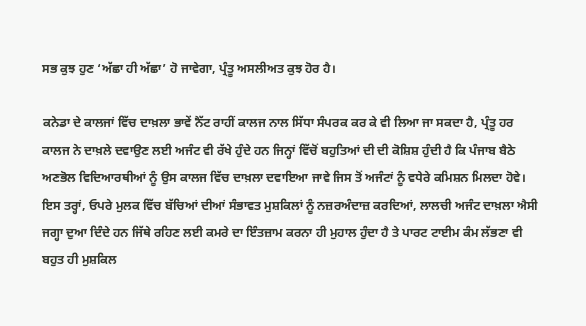ਸਭ ਕੁਝ ਹੁਣ ‘ਅੱਛਾ ਹੀ ਅੱਛਾ’ ਹੋ ਜਾਵੇਗਾ, ਪ੍ਰੰਤੂ ਅਸਲੀਅਤ ਕੁਝ ਹੋਰ ਹੈ।

ਕਨੇਡਾ ਦੇ ਕਾਲਜਾਂ ਵਿੱਚ ਦਾਖ਼ਲਾ ਭਾਵੇਂ ਨੈੱਟ ਰਾਹੀਂ ਕਾਲਜ ਨਾਲ ਸਿੱਧਾ ਸੰਪਰਕ ਕਰ ਕੇ ਵੀ ਲਿਆ ਜਾ ਸਕਦਾ ਹੈ, ਪ੍ਰੰਤੂ ਹਰ ਕਾਲਜ ਨੇ ਦਾਖ਼ਲੇ ਦਵਾਉਣ ਲਈ ਅਜੰਟ ਵੀ ਰੱਖੇ ਹੁੰਦੇ ਹਨ ਜਿਨ੍ਹਾਂ ਵਿੱਚੋਂ ਬਹੁਤਿਆਂ ਦੀ ਦੀ ਕੋਸ਼ਿਸ਼ ਹੁੰਦੀ ਹੈ ਕਿ ਪੰਜਾਬ ਬੈਠੇ ਅਣਭੋਲ ਵਿਦਿਆਰਥੀਆਂ ਨੂੰ ਉਸ ਕਾਲਜ ਵਿੱਚ ਦਾਖ਼ਲਾ ਦਵਾਇਆ ਜਾਵੇ ਜਿਸ ਤੋਂ ਅਜੰਟਾਂ ਨੂੰ ਵਧੇਰੇ ਕਮਿਸ਼ਨ ਮਿਲਦਾ ਹੋਵੇ। ਇਸ ਤਰ੍ਹਾਂ, ਓਪਰੇ ਮੁਲਕ ਵਿੱਚ ਬੱਚਿਆਂ ਦੀਆਂ ਸੰਭਾਵਤ ਮੁਸ਼ਕਿਲਾਂ ਨੂੰ ਨਜ਼ਰਅੰਦਾਜ਼ ਕਰਦਿਆਂ, ਲਾਲਚੀ ਅਜੰਟ ਦਾਖ਼ਲਾ ਐਸੀ ਜਗ੍ਹਾ ਦੁਆ ਦਿੰਦੇ ਹਨ ਜਿੱਥੇ ਰਹਿਣ ਲਈ ਕਮਰੇ ਦਾ ਇੰਤਜ਼ਾਮ ਕਰਨਾ ਹੀ ਮੁਹਾਲ ਹੁੰਦਾ ਹੈ ਤੇ ਪਾਰਟ ਟਾਈਮ ਕੰਮ ਲੱਭਣਾ ਵੀ ਬਹੁਤ ਹੀ ਮੁਸ਼ਕਿਲ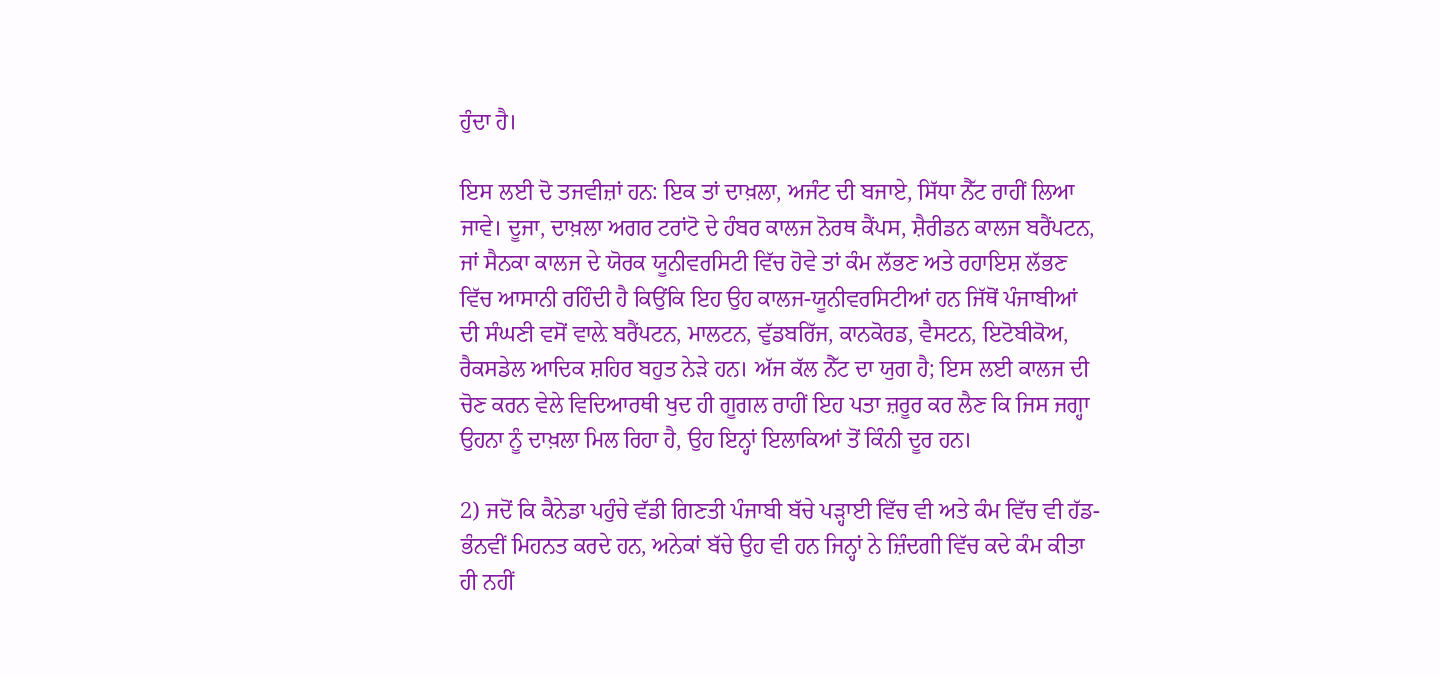ਹੁੰਦਾ ਹੈ।

ਇਸ ਲਈ ਦੋ ਤਜਵੀਜ਼ਾਂ ਹਨ: ਇਕ ਤਾਂ ਦਾਖ਼ਲਾ, ਅਜੰਟ ਦੀ ਬਜਾਏ, ਸਿੱਧਾ ਨੈੱਟ ਰਾਹੀਂ ਲਿਆ ਜਾਵੇ। ਦੂਜਾ, ਦਾਖ਼ਲਾ ਅਗਰ ਟਰਾਂਟੋ ਦੇ ਹੰਬਰ ਕਾਲਜ ਨੋਰਥ ਕੈਂਪਸ, ਸ਼ੈਰੀਡਨ ਕਾਲਜ ਬਰੈਂਪਟਨ, ਜਾਂ ਸੈਨਕਾ ਕਾਲਜ ਦੇ ਯੋਰਕ ਯੂਨੀਵਰਸਿਟੀ ਵਿੱਚ ਹੋਵੇ ਤਾਂ ਕੰਮ ਲੱਭਣ ਅਤੇ ਰਹਾਇਸ਼ ਲੱਭਣ ਵਿੱਚ ਆਸਾਨੀ ਰਹਿੰਦੀ ਹੈ ਕਿਉਂਕਿ ਇਹ ਉਹ ਕਾਲਜ-ਯੂਨੀਵਰਸਿਟੀਆਂ ਹਨ ਜਿੱਥੋਂ ਪੰਜਾਬੀਆਂ ਦੀ ਸੰਘਣੀ ਵਸੋਂ ਵਾਲ਼ੇ ਬਰੈਂਪਟਨ, ਮਾਲਟਨ, ਵੁੱਡਬਰਿੱਜ, ਕਾਨਕੋਰਡ, ਵੈਸਟਨ, ਇਟੋਬੀਕੋਅ, ਰੈਕਸਡੇਲ ਆਦਿਕ ਸ਼ਹਿਰ ਬਹੁਤ ਨੇੜੇ ਹਨ। ਅੱਜ ਕੱਲ ਨੈੱਟ ਦਾ ਯੁਗ ਹੈ; ਇਸ ਲਈ ਕਾਲਜ ਦੀ ਚੋਣ ਕਰਨ ਵੇਲੇ ਵਿਦਿਆਰਥੀ ਖੁਦ ਹੀ ਗੂਗਲ ਰਾਹੀਂ ਇਹ ਪਤਾ ਜ਼ਰੂਰ ਕਰ ਲੈਣ ਕਿ ਜਿਸ ਜਗ੍ਹਾ ਉਹਨਾ ਨੂੰ ਦਾਖ਼ਲਾ ਮਿਲ ਰਿਹਾ ਹੈ, ਉਹ ਇਨ੍ਹਾਂ ਇਲਾਕਿਆਂ ਤੋਂ ਕਿੰਨੀ ਦੂਰ ਹਨ।

2) ਜਦੋਂ ਕਿ ਕੈਨੇਡਾ ਪਹੁੰਚੇ ਵੱਡੀ ਗਿਣਤੀ ਪੰਜਾਬੀ ਬੱਚੇ ਪੜ੍ਹਾਈ ਵਿੱਚ ਵੀ ਅਤੇ ਕੰਮ ਵਿੱਚ ਵੀ ਹੱਡ-ਭੰਨਵੀਂ ਮਿਹਨਤ ਕਰਦੇ ਹਨ, ਅਨੇਕਾਂ ਬੱਚੇ ਉਹ ਵੀ ਹਨ ਜਿਨ੍ਹਾਂ ਨੇ ਜ਼ਿੰਦਗੀ ਵਿੱਚ ਕਦੇ ਕੰਮ ਕੀਤਾ ਹੀ ਨਹੀਂ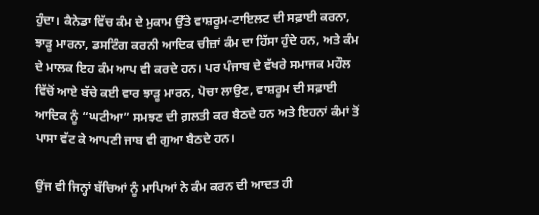ਹੁੰਦਾ। ਕੈਨੇਡਾ ਵਿੱਚ ਕੰਮ ਦੇ ਮੁਕਾਮ ਉੱਤੇ ਵਾਸ਼ਰੂਮ-ਟਾਇਲਟ ਦੀ ਸਫ਼ਾਈ ਕਰਨਾ, ਝਾੜੂ ਮਾਰਨਾ, ਡਸਟਿੰਗ ਕਰਨੀ ਆਦਿਕ ਚੀਜ਼ਾਂ ਕੰਮ ਦਾ ਹਿੱਸਾ ਹੁੰਦੇ ਹਨ, ਅਤੇ ਕੰਮ ਦੇ ਮਾਲਕ ਇਹ ਕੰਮ ਆਪ ਵੀ ਕਰਦੇ ਹਨ। ਪਰ ਪੰਜਾਬ ਦੇ ਵੱਖਰੇ ਸਮਾਜਕ ਮਹੌਲ ਵਿੱਚੋਂ ਆਏ ਬੱਚੇ ਕਈ ਵਾਰ ਝਾੜੂ ਮਾਰਨ, ਪੋਚਾ ਲਾਉਣ, ਵਾਸ਼ਰੂਮ ਦੀ ਸਫ਼ਾਈ ਆਦਿਕ ਨੂੰ “ਘਟੀਆ” ਸਮਝਣ ਦੀ ਗ਼ਲਤੀ ਕਰ ਬੈਠਦੇ ਹਨ ਅਤੇ ਇਹਨਾਂ ਕੰਮਾਂ ਤੋਂ ਪਾਸਾ ਵੱਟ ਕੇ ਆਪਣੀ ਜਾਬ ਵੀ ਗੁਆ ਬੈਠਦੇ ਹਨ।

ਉਂਜ ਵੀ ਜਿਨ੍ਹਾਂ ਬੱਚਿਆਂ ਨੂੰ ਮਾਪਿਆਂ ਨੇ ਕੰਮ ਕਰਨ ਦੀ ਆਦਤ ਹੀ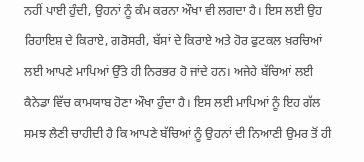ਨਹੀਂ ਪਾਈ ਹੁੰਦੀ, ਉਹਨਾਂ ਨੂੰ ਕੰਮ ਕਰਨਾ ਔਖਾ ਵੀ ਲਗਦਾ ਹੈ। ਇਸ ਲਈ ਉਹ ਰਿਹਾਇਸ਼ ਦੇ ਕਿਰਾਏ, ਗਰੋਸਰੀ, ਬੱਸਾਂ ਦੇ ਕਿਰਾਏ ਅਤੇ ਹੋਰ ਫੁਟਕਲ ਖ਼ਰਚਿਆਂ ਲਈ ਆਪਣੇ ਮਾਪਿਆਂ ਉੱਤੇ ਹੀ ਨਿਰਭਰ ਹੋ ਜਾਂਦੇ ਹਨ। ਅਜੇਹੇ ਬੱਚਿਆਂ ਲਈ ਕੈਨੇਡਾ ਵਿੱਚ ਕਾਮਯਾਬ ਹੋਣਾ ਔਖਾ ਹੁੰਦਾ ਹੈ। ਇਸ ਲਈ ਮਾਪਿਆਂ ਨੂੰ ਇਹ ਗੱਲ ਸਮਝ ਲੈਣੀ ਚਾਹੀਦੀ ਹੈ ਕਿ ਆਪਣੇ ਬੱਚਿਆਂ ਨੂੰ ਉਹਨਾਂ ਦੀ ਨਿਆਣੀ ਉਮਰ ਤੋਂ ਹੀ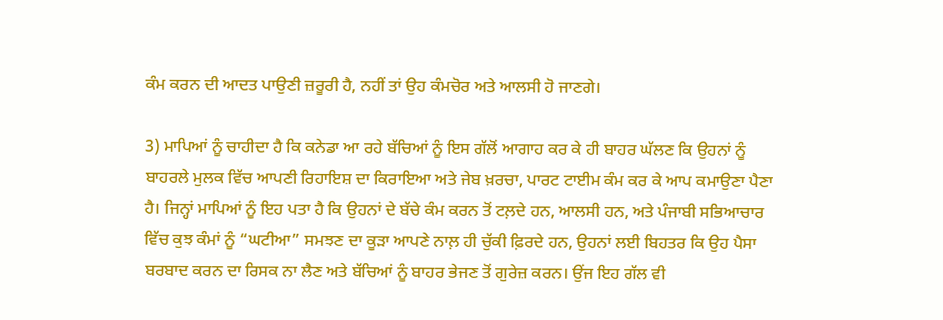ਕੰਮ ਕਰਨ ਦੀ ਆਦਤ ਪਾਉਣੀ ਜ਼ਰੂਰੀ ਹੈ, ਨਹੀਂ ਤਾਂ ਉਹ ਕੰਮਚੋਰ ਅਤੇ ਆਲਸੀ ਹੋ ਜਾਣਗੇ।

3) ਮਾਪਿਆਂ ਨੂੰ ਚਾਹੀਦਾ ਹੈ ਕਿ ਕਨੇਡਾ ਆ ਰਹੇ ਬੱਚਿਆਂ ਨੂੰ ਇਸ ਗੱਲੋਂ ਆਗਾਹ ਕਰ ਕੇ ਹੀ ਬਾਹਰ ਘੱਲਣ ਕਿ ਉਹਨਾਂ ਨੂੰ ਬਾਹਰਲੇ ਮੁਲਕ ਵਿੱਚ ਆਪਣੀ ਰਿਹਾਇਸ਼ ਦਾ ਕਿਰਾਇਆ ਅਤੇ ਜੇਬ ਖ਼ਰਚਾ, ਪਾਰਟ ਟਾਈਮ ਕੰਮ ਕਰ ਕੇ ਆਪ ਕਮਾਉਣਾ ਪੈਣਾ ਹੈ। ਜਿਨ੍ਹਾਂ ਮਾਪਿਆਂ ਨੂੰ ਇਹ ਪਤਾ ਹੈ ਕਿ ਉਹਨਾਂ ਦੇ ਬੱਚੇ ਕੰਮ ਕਰਨ ਤੋਂ ਟਲ਼ਦੇ ਹਨ, ਆਲਸੀ ਹਨ, ਅਤੇ ਪੰਜਾਬੀ ਸਭਿਆਚਾਰ ਵਿੱਚ ਕੁਝ ਕੰਮਾਂ ਨੂੰ “ਘਟੀਆ” ਸਮਝਣ ਦਾ ਕੂੜਾ ਆਪਣੇ ਨਾਲ਼ ਹੀ ਚੁੱਕੀ ਫ਼ਿਰਦੇ ਹਨ, ਉਹਨਾਂ ਲਈ ਬਿਹਤਰ ਕਿ ਉਹ ਪੈਸਾ ਬਰਬਾਦ ਕਰਨ ਦਾ ਰਿਸਕ ਨਾ ਲੈਣ ਅਤੇ ਬੱਚਿਆਂ ਨੂੰ ਬਾਹਰ ਭੇਜਣ ਤੋਂ ਗੁਰੇਜ਼ ਕਰਨ। ਉਂਜ ਇਹ ਗੱਲ ਵੀ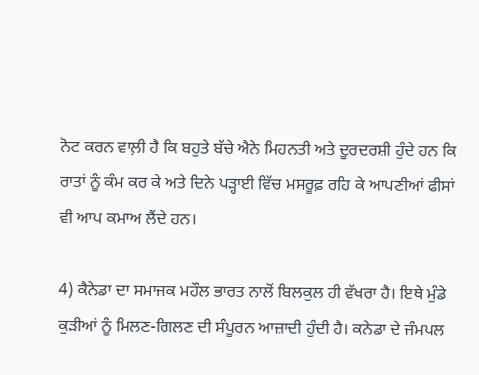ਨੋਟ ਕਰਨ ਵਾਲ਼ੀ ਹੈ ਕਿ ਬਹੁਤੇ ਬੱਚੇ ਐਨੇ ਮਿਹਨਤੀ ਅਤੇ ਦੂਰਦਰਸ਼ੀ ਹੁੰਦੇ ਹਨ ਕਿ ਰਾਤਾਂ ਨੂੰ ਕੰਮ ਕਰ ਕੇ ਅਤੇ ਦਿਨੇ ਪੜ੍ਹਾਈ ਵਿੱਚ ਮਸਰੂਫ਼ ਰਹਿ ਕੇ ਆਪਣੀਆਂ ਫੀਸਾਂ ਵੀ ਆਪ ਕਮਾਅ ਲੈਂਦੇ ਹਨ।

4) ਕੈਨੇਡਾ ਦਾ ਸਮਾਜਕ ਮਹੌਲ ਭਾਰਤ ਨਾਲੋਂ ਬਿਲਕੁਲ ਹੀ ਵੱਖਰਾ ਹੈ। ਇਥੇ ਮੁੰਡੇ ਕੁੜੀਆਂ ਨੂੰ ਮਿਲਣ-ਗਿਲਣ ਦੀ ਸੰਪੂਰਨ ਆਜ਼ਾਦੀ ਹੁੰਦੀ ਹੈ। ਕਨੇਡਾ ਦੇ ਜੰਮਪਲ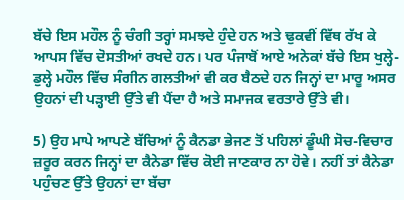ਬੱਚੇ ਇਸ ਮਹੌਲ ਨੂੰ ਚੰਗੀ ਤਰ੍ਹਾਂ ਸਮਝਦੇ ਹੁੰਦੇ ਹਨ ਅਤੇ ਢੁਕਵੀਂ ਵਿੱਥ ਰੱਖ ਕੇ ਆਪਸ ਵਿੱਚ ਦੋਸਤੀਆਂ ਰਖਦੇ ਹਨ। ਪਰ ਪੰਜਾਬੋਂ ਆਏ ਅਨੇਕਾਂ ਬੱਚੇ ਇਸ ਖੁਲ੍ਹੇ-ਡੁਲ੍ਹੇ ਮਹੌਲ ਵਿੱਚ ਸੰਗੀਨ ਗਲਤੀਆਂ ਵੀ ਕਰ ਬੈਠਦੇ ਹਨ ਜਿਨ੍ਹਾਂ ਦਾ ਮਾਰੂ ਅਸਰ ਉਹਨਾਂ ਦੀ ਪੜ੍ਹਾਈ ਉੱਤੇ ਵੀ ਪੈਂਦਾ ਹੈ ਅਤੇ ਸਮਾਜਕ ਵਰਤਾਰੇ ਉੱਤੇ ਵੀ।

5) ਉਹ ਮਾਪੇ ਆਪਣੇ ਬੱਚਿਆਂ ਨੂੰ ਕੈਨਡਾ ਭੇਜਣ ਤੋਂ ਪਹਿਲਾਂ ਡੂੰਘੀ ਸੋਚ-ਵਿਚਾਰ ਜ਼ਰੂਰ ਕਰਨ ਜਿਨ੍ਹਾਂ ਦਾ ਕੈਨੇਡਾ ਵਿੱਚ ਕੋਈ ਜਾਣਕਾਰ ਨਾ ਹੋਵੇ। ਨਹੀਂ ਤਾਂ ਕੈਨੇਡਾ ਪਹੁੰਚਣ ਉੱਤੇ ਉਹਨਾਂ ਦਾ ਬੱਚਾ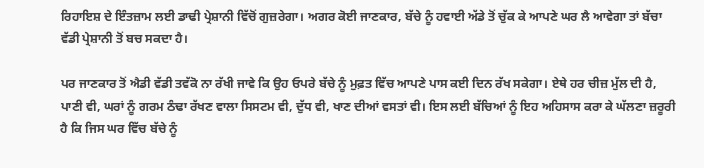ਰਿਹਾਇਸ਼ ਦੇ ਇੰਤਜ਼ਾਮ ਲਈ ਡਾਢੀ ਪ੍ਰੇਸ਼ਾਨੀ ਵਿੱਚੋਂ ਗੁਜ਼ਰੇਗਾ। ਅਗਰ ਕੋਈ ਜਾਣਕਾਰ, ਬੱਚੇ ਨੂੰ ਹਵਾਈ ਅੱਡੇ ਤੋਂ ਚੁੱਕ ਕੇ ਆਪਣੇ ਘਰ ਲੈ ਆਵੇਗਾ ਤਾਂ ਬੱਚਾ ਵੱਡੀ ਪ੍ਰੇਸ਼ਾਨੀ ਤੋਂ ਬਚ ਸਕਦਾ ਹੈ।

ਪਰ ਜਾਣਕਾਰ ਤੋਂ ਐਡੀ ਵੱਡੀ ਤਵੱਕੋ ਨਾ ਰੱਖੀ ਜਾਵੇ ਕਿ ਉਹ ਓਪਰੇ ਬੱਚੇ ਨੂੰ ਮੁਫ਼ਤ ਵਿੱਚ ਆਪਣੇ ਪਾਸ ਕਈ ਦਿਨ ਰੱਖ ਸਕੇਗਾ। ਏਥੇ ਹਰ ਚੀਜ਼ ਮੁੱਲ ਦੀ ਹੈ, ਪਾਣੀ ਵੀ, ਘਰਾਂ ਨੂੰ ਗਰਮ ਠੰਢਾ ਰੱਖਣ ਵਾਲਾ ਸਿਸਟਮ ਵੀ, ਦੁੱਧ ਵੀ, ਖਾਣ ਦੀਆਂ ਵਸਤਾਂ ਵੀ। ਇਸ ਲਈ ਬੱਚਿਆਂ ਨੂੰ ਇਹ ਅਹਿਸਾਸ ਕਰਾ ਕੇ ਘੱਲਣਾ ਜ਼ਰੂਰੀ ਹੈ ਕਿ ਜਿਸ ਘਰ ਵਿੱਚ ਬੱਚੇ ਨੂੰ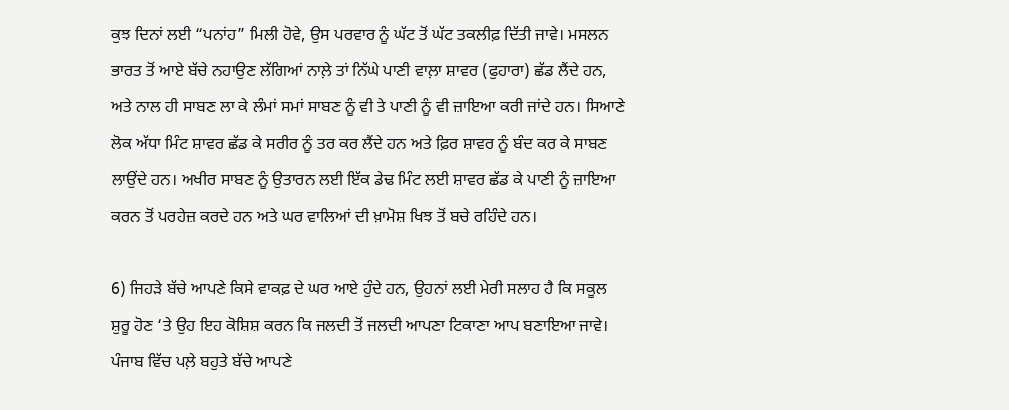ਕੁਝ ਦਿਨਾਂ ਲਈ “ਪਨਾਂਹ” ਮਿਲੀ ਹੋਵੇ, ਉਸ ਪਰਵਾਰ ਨੂੰ ਘੱਟ ਤੋਂ ਘੱਟ ਤਕਲੀਫ਼ ਦਿੱਤੀ ਜਾਵੇ। ਮਸਲਨ ਭਾਰਤ ਤੋਂ ਆਏ ਬੱਚੇ ਨਹਾਉਣ ਲੱਗਿਆਂ ਨਾਲ਼ੇ ਤਾਂ ਨਿੱਘੇ ਪਾਣੀ ਵਾਲ਼ਾ ਸ਼ਾਵਰ (ਫੁਹਾਰਾ) ਛੱਡ ਲੈਂਦੇ ਹਨ, ਅਤੇ ਨਾਲ ਹੀ ਸਾਬਣ ਲਾ ਕੇ ਲੰਮਾਂ ਸਮਾਂ ਸਾਬਣ ਨੂੰ ਵੀ ਤੇ ਪਾਣੀ ਨੂੰ ਵੀ ਜ਼ਾਇਆ ਕਰੀ ਜਾਂਦੇ ਹਨ। ਸਿਆਣੇ ਲੋਕ ਅੱਧਾ ਮਿੰਟ ਸ਼ਾਵਰ ਛੱਡ ਕੇ ਸਰੀਰ ਨੂੰ ਤਰ ਕਰ ਲੈਂਦੇ ਹਨ ਅਤੇ ਫ਼ਿਰ ਸ਼ਾਵਰ ਨੂੰ ਬੰਦ ਕਰ ਕੇ ਸਾਬਣ ਲਾਉਂਦੇ ਹਨ। ਅਖੀਰ ਸਾਬਣ ਨੂੰ ਉਤਾਰਨ ਲਈ ਇੱਕ ਡੇਢ ਮਿੰਟ ਲਈ ਸ਼ਾਵਰ ਛੱਡ ਕੇ ਪਾਣੀ ਨੂੰ ਜ਼ਾਇਆ ਕਰਨ ਤੋਂ ਪਰਹੇਜ਼ ਕਰਦੇ ਹਨ ਅਤੇ ਘਰ ਵਾਲਿਆਂ ਦੀ ਖ਼ਾਮੋਸ਼ ਖਿਝ ਤੋਂ ਬਚੇ ਰਹਿੰਦੇ ਹਨ।

6) ਜਿਹੜੇ ਬੱਚੇ ਆਪਣੇ ਕਿਸੇ ਵਾਕਫ਼ ਦੇ ਘਰ ਆਏ ਹੁੰਦੇ ਹਨ, ਉਹਨਾਂ ਲਈ ਮੇਰੀ ਸਲਾਹ ਹੈ ਕਿ ਸਕੂਲ ਸ਼ੁਰੂ ਹੋਣ ‘ਤੇ ਉਹ ਇਹ ਕੋਸ਼ਿਸ਼ ਕਰਨ ਕਿ ਜਲਦੀ ਤੋਂ ਜਲਦੀ ਆਪਣਾ ਟਿਕਾਣਾ ਆਪ ਬਣਾਇਆ ਜਾਵੇ। ਪੰਜਾਬ ਵਿੱਚ ਪਲ਼ੇ ਬਹੁਤੇ ਬੱਚੇ ਆਪਣੇ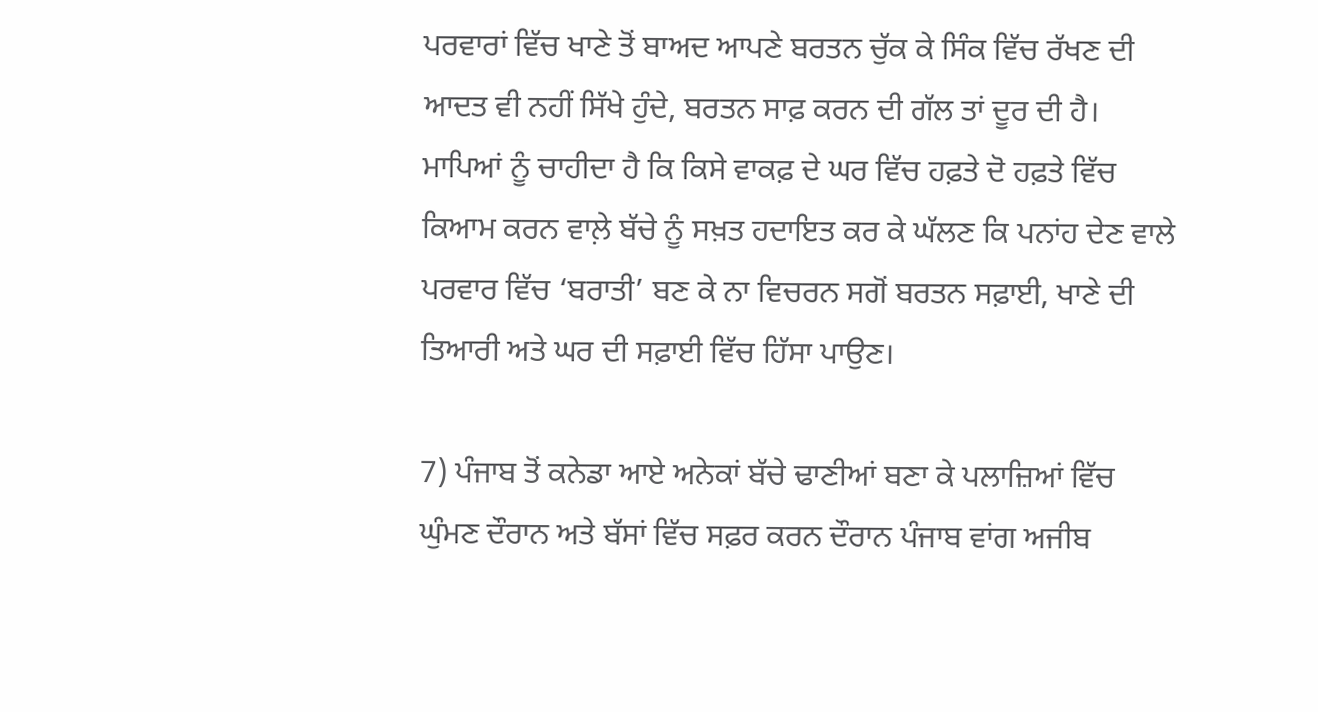ਪਰਵਾਰਾਂ ਵਿੱਚ ਖਾਣੇ ਤੋਂ ਬਾਅਦ ਆਪਣੇ ਬਰਤਨ ਚੁੱਕ ਕੇ ਸਿੰਕ ਵਿੱਚ ਰੱਖਣ ਦੀ ਆਦਤ ਵੀ ਨਹੀਂ ਸਿੱਖੇ ਹੁੰਦੇ, ਬਰਤਨ ਸਾਫ਼ ਕਰਨ ਦੀ ਗੱਲ ਤਾਂ ਦੂਰ ਦੀ ਹੈ। ਮਾਪਿਆਂ ਨੂੰ ਚਾਹੀਦਾ ਹੈ ਕਿ ਕਿਸੇ ਵਾਕਫ਼ ਦੇ ਘਰ ਵਿੱਚ ਹਫ਼ਤੇ ਦੋ ਹਫ਼ਤੇ ਵਿੱਚ ਕਿਆਮ ਕਰਨ ਵਾਲ਼ੇ ਬੱਚੇ ਨੂੰ ਸਖ਼ਤ ਹਦਾਇਤ ਕਰ ਕੇ ਘੱਲਣ ਕਿ ਪਨਾਂਹ ਦੇਣ ਵਾਲੇ ਪਰਵਾਰ ਵਿੱਚ ‘ਬਰਾਤੀ’ ਬਣ ਕੇ ਨਾ ਵਿਚਰਨ ਸਗੋਂ ਬਰਤਨ ਸਫ਼ਾਈ, ਖਾਣੇ ਦੀ ਤਿਆਰੀ ਅਤੇ ਘਰ ਦੀ ਸਫ਼ਾਈ ਵਿੱਚ ਹਿੱਸਾ ਪਾਉਣ।

7) ਪੰਜਾਬ ਤੋਂ ਕਨੇਡਾ ਆਏ ਅਨੇਕਾਂ ਬੱਚੇ ਢਾਣੀਆਂ ਬਣਾ ਕੇ ਪਲਾਜ਼ਿਆਂ ਵਿੱਚ ਘੁੰਮਣ ਦੌਰਾਨ ਅਤੇ ਬੱਸਾਂ ਵਿੱਚ ਸਫ਼ਰ ਕਰਨ ਦੌਰਾਨ ਪੰਜਾਬ ਵਾਂਗ ਅਜੀਬ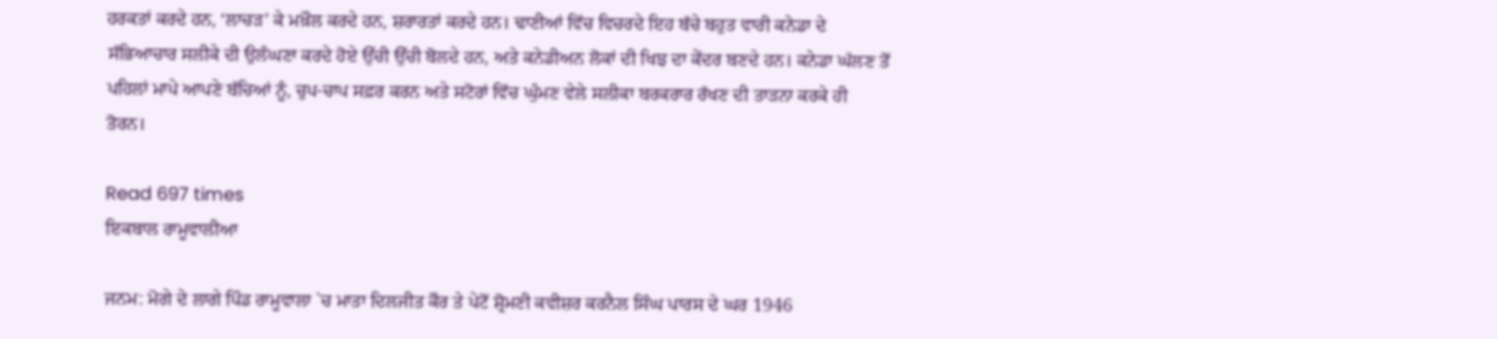ਹਰਕਤਾਂ ਕਰਦੇ ਹਨ, ‘ਲਾਚੜ’ ਕੇ ਮਖ਼ੌਲ ਕਰਦੇ ਹਨ, ਸ਼ਰਾਰਤਾਂ ਕਰਦੇ ਹਨ। ਢਾਣੀਆਂ ਵਿੱਚ ਵਿਚਰਦੇ ਇਹ ਬੱਚੇ ਬਹੁਤ ਵਾਰੀ ਕਨੇਡਾ ਦੇ ਸੱਭਿਆਚਾਰ ਸਲੀਕੇ ਦੀ ਉਲੰਘਣਾ ਕਰਦੇ ਹੋਏ ਉੱਚੀ ਉੱਚੀ ਬੋਲਦੇ ਹਨ, ਅਤੇ ਕਨੇਡੀਅਨ ਲੋਕਾਂ ਦੀ ਖਿਝ ਦਾ ਕੇਂਦਰ ਬਣਦੇ ਹਨ। ਕਨੇਡਾ ਘੱਲਣ ਤੋਂ ਪਹਿਲਾਂ ਮਾਪੇ ਆਪਣੇ ਬੱਚਿਆਂ ਨੂੰ, ਚੁਪ-ਚਾਪ ਸਫ਼ਰ ਕਰਨ ਅਤੇ ਸਟੋਰਾਂ ਵਿੱਚ ਘੁੰਮਣ ਵੇਲੇ ਸਲੀਕਾ ਬਰਕਰਾਰ ਰੱਖਣ ਦੀ ਤਾੜਨਾ ਕਰਕੇ ਹੀ ਤੋਰਨ।

Read 697 times
ਇਕਬਾਲ ਰਾਮੂਵਾਲੀਆ

ਜਨਮ: ਮੋਗੇ ਦੇ ਲਾਗੇ ਪਿੰਡ ਰਾਮੂਵਾਲਾ `ਚ ਮਾਤਾ ਦਿਲਜੀਤ ਕੌਰ ਤੇ ਪੇਟੋਂ ਸ਼੍ਰੋਮਣੀ ਕਵੀਸ਼ਰ ਕਰਨੈਲ ਸਿੰਘ ਪਾਰਸ ਦੇ ਘਰ 1946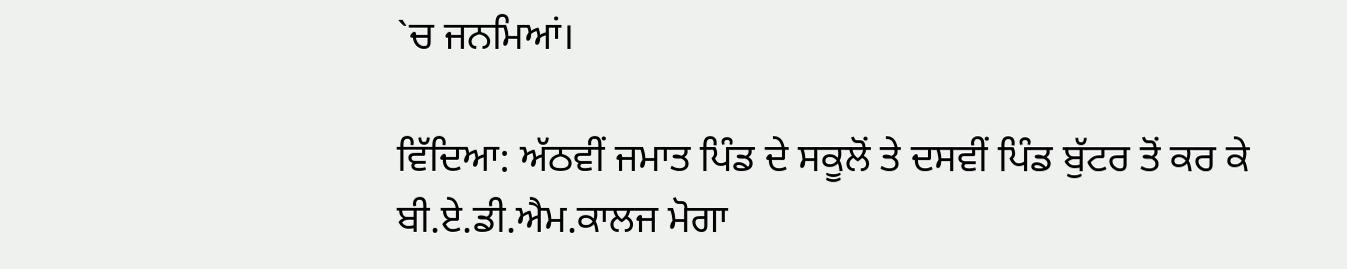`ਚ ਜਨਮਿਆਂ।

ਵਿੱਦਿਆ: ਅੱਠਵੀਂ ਜਮਾਤ ਪਿੰਡ ਦੇ ਸਕੂਲੋਂ ਤੇ ਦਸਵੀਂ ਪਿੰਡ ਬੁੱਟਰ ਤੋਂ ਕਰ ਕੇ ਬੀ.ਏ.ਡੀ.ਐਮ.ਕਾਲਜ ਮੋਗਾ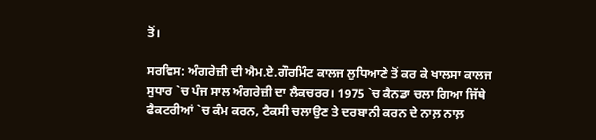ਤੋਂ।

ਸਰਵਿਸ: ਅੰਗਰੇਜ਼ੀ ਦੀ ਐਮ.ਏ.ਗੌਰਮਿੰਟ ਕਾਲਜ ਲੁਧਿਆਣੇ ਤੋਂ ਕਰ ਕੇ ਖਾਲਸਾ ਕਾਲਜ ਸੁਧਾਰ `ਚ ਪੰਜ ਸਾਲ ਅੰਗਰੇਜ਼ੀ ਦਾ ਲੈਕਚਰਰ। 1975 `ਚ ਕੈਨਡਾ ਚਲਾ ਗਿਆ ਜਿੱਥੇ ਫੈਕਟਰੀਆਂ `ਚ ਕੰਮ ਕਰਨ, ਟੈਕਸੀ ਚਲਾਉਣ ਤੇ ਦਰਬਾਨੀ ਕਰਨ ਦੇ ਨਾਲ਼ ਨਾਲ਼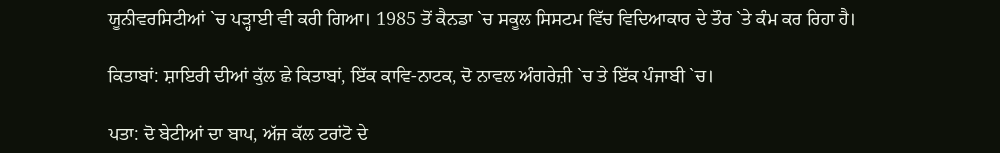ਯੂਨੀਵਰਸਿਟੀਆਂ `ਚ ਪੜ੍ਹਾਈ ਵੀ ਕਰੀ ਗਿਆ। 1985 ਤੋਂ ਕੈਨਡਾ `ਚ ਸਕੂਲ ਸਿਸਟਮ ਵਿੱਚ ਵਿਦਿਆਕਾਰ ਦੇ ਤੌਰ `ਤੇ ਕੰਮ ਕਰ ਰਿਹਾ ਹੈ।

ਕਿਤਾਬਾਂ: ਸ਼ਾਇਰੀ ਦੀਆਂ ਕੁੱਲ ਛੇ ਕਿਤਾਬਾਂ, ਇੱਕ ਕਾਵਿ-ਨਾਟਕ, ਦੋ ਨਾਵਲ ਅੰਗਰੇਜ਼ੀ `ਚ ਤੇ ਇੱਕ ਪੰਜਾਬੀ `ਚ।

ਪਤਾ: ਦੋ ਬੇਟੀਆਂ ਦਾ ਬਾਪ, ਅੱਜ ਕੱਲ ਟਰਾਂਟੋ ਦੇ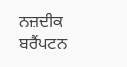ਨਜ਼ਦੀਕ ਬਰੈਂਪਟਨ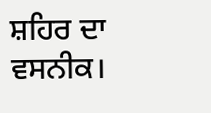ਸ਼ਹਿਰ ਦਾ ਵਸਨੀਕ।